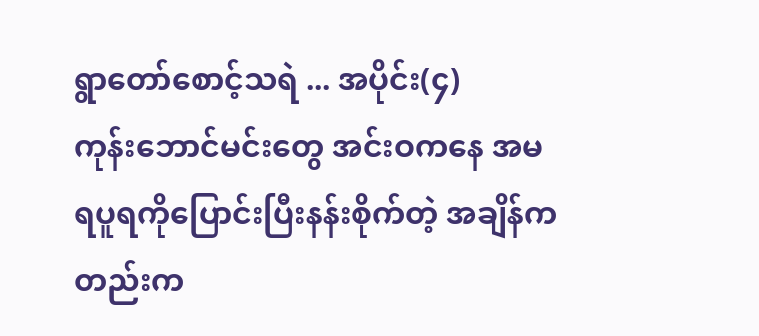ရွာတော်စောင့်သရဲ ... အပိုင်း(၄)
ကုန်းဘောင်မင်းတွေ အင်းဝကနေ အမရပူရကိုပြောင်းပြီးနန်းစိုက်တဲ့ အချိန်ကတည်းက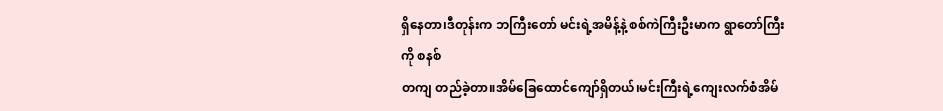ရှိနေတာ၊ဒီတုန်းက ဘကြီးတော် မင်းရဲ့အမိန့်နဲ့ စစ်ကဲကြီးဦးမာက ရွာတော်ကြီးကို စနစ်
တကျ တည်ခဲ့တာ။အိမ်ခြေထောင်ကျော်ရှိတယ်၊မင်းကြီးရဲ့ကျေးလက်စံအိမ်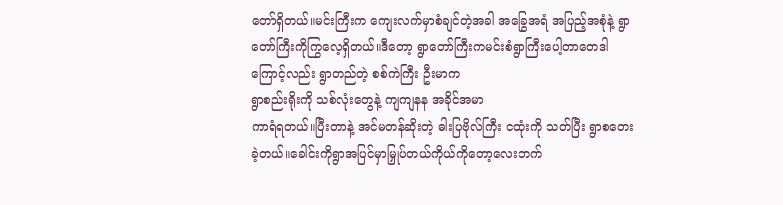တော်ရှိတယ်။မင်းကြီးက ကျေးလက်မှာစံချင်တဲ့အခါ အခြွေအရံ အပြည့်အစုံနဲ့ ရွာတော်ကြီးကိုကြွလေ့ရှိတယ်။ဒီတော့ ရွာတော်ကြီးကမင်းစံရွာကြီးပေါ့တာတေဒါကြောင့်လည်း ရွာတည်တဲ့ စစ်ကဲကြီး ဦးမာက
ရွာစည်းရိုးကို သစ်လုံးတွေနဲ့ ကျကျနန အခိုင်အမာ
ကာရံရတယ်။ပြီးတာနဲ့ အင်မတန်ဆိုးတဲ့ ဓါးပြဗိုလ်ကြီး ငထုံးကို သတ်ပြီး ရွာစတေးခဲ့တယ်။ခေါင်းကိုရွာအပြင်မှာမြှုပ်တယ်ကိုယ်ကိုတော့လေးဘက်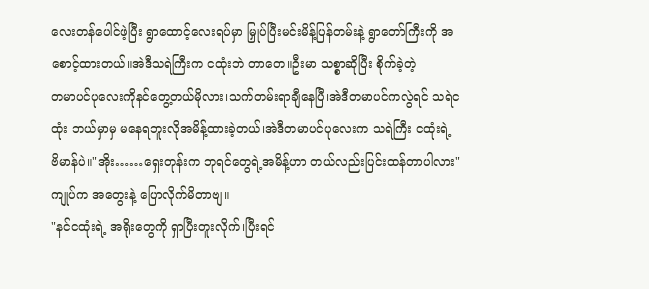လေးတန်ပေါင်ဖဲ့ပြီး ရွာထောင့်လေးရပ်မှာ မြှုပ်ပြီးမင်းမိန့်ပြန်တမ်းနဲ့ ရွာတော်ကြီးကို အစောင့်ထားတယ်။အဲဒီသရဲကြီးက ငထုံးဘဲ တာတေ။ဦးမာ သစ္စာဆိုပြီး စိုက်ခဲ့တဲ့
တမာပင်ပုလေးကိုနင်တွေ့တယ်မိုလား၊သက်တမ်းရာချီနေပြီ၊အဲဒီတမာပင်ကလွဲရင် သရဲငထုံး ဘယ်မှာမှ မနေရဘူးလိုအမိန့်ထားခဲ့တယ်၊အဲဒီတမာပင်ပုလေးက သရဲကြီး ငထုံးရဲ့
ဗိမာန်ပဲ။"အိုး……ရှေးတုန်းက ဘုရင်တွေရဲ့အမိန့်ဟာ တယ်လည်းပြင်းထန်တာပါလား"
ကျုပ်က အတွေးနဲ့ ပြောလိုက်မိတာဗျ။
"နင်ငထုံးရဲ့ အရိုးတွေကို ရှာပြီးတူးလိုက်၊ပြီးရင်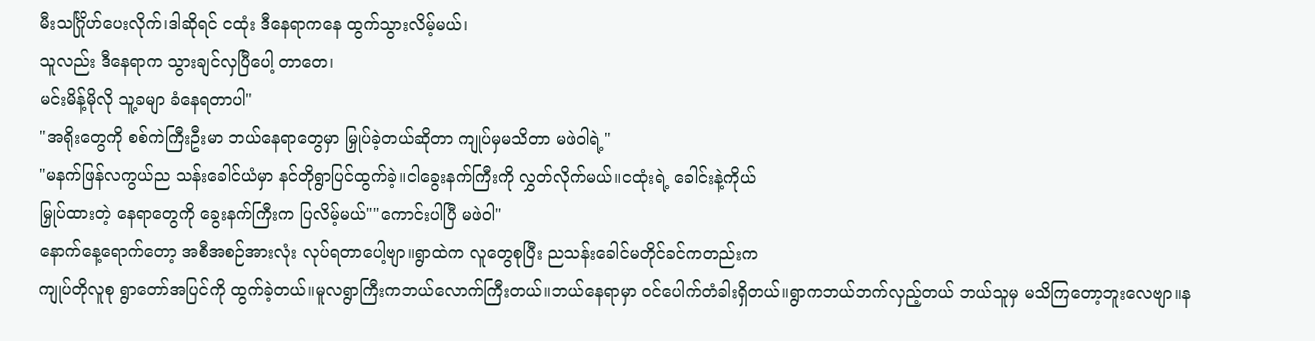မီးသင်္ဂြိုဟ်ပေးလိုက်၊ဒါဆိုရင် ငထုံး ဒီနေရာကနေ ထွက်သွားလိမ့်မယ်၊
သူလည်း ဒီနေရာက သွားချင်လှပြီပေါ့ တာတေ၊
မင်းမိန့်မိုလို သူ့ခမျာ ခံနေရတာပါ"
"အရိုးတွေကို စစ်ကဲကြီးဦးမာ ဘယ်နေရာတွေမှာ မြှုပ်ခဲ့တယ်ဆိုတာ ကျုပ်မှမသိတာ မဖဲဝါရဲ့"
"မနက်ဖြန်လကွယ်ည သန်းခေါင်ယံမှာ နင်တိုရွာပြင်ထွက်ခဲ့။ငါခွေးနက်ကြီးကို လွှတ်လိုက်မယ်။ငထုံးရဲ့ ခေါင်းနဲ့ကိုယ်
မြှုပ်ထားတဲ့ နေရာတွေကို ခွေးနက်ကြီးက ပြလိမ့်မယ်""ကောင်းပါပြီ မဖဲဝါ"
နောက်နေ့ရောက်တော့ အစီအစဉ်အားလုံး လုပ်ရတာပေါ့ဗျာ။ရွာထဲက လူတွေစုပြီး ညသန်းခေါင်မတိုင်ခင်ကတည်းက
ကျုပ်တိုလူစု ရွာတော်အပြင်ကို ထွက်ခဲ့တယ်။မူလရွာကြီးကဘယ်လောက်ကြီးတယ်။ဘယ်နေရာမှာ ဝင်ပေါက်တံခါးရှိတယ်။ရွာကဘယ်ဘက်လှည့်တယ် ဘယ်သူမှ မသိကြတော့ဘူးလေဗျာ။န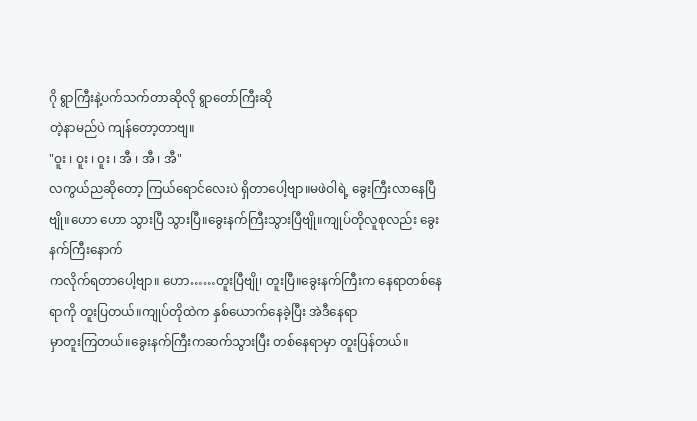ဂို ရွာကြီးနဲ့ပက်သက်တာဆိုလို ရွာတော်ကြီးဆို
တဲ့နာမည်ပဲ ကျန်တော့တာဗျ။
"ဝူး ၊ ဝူး ၊ ဝူး ၊ အီ ၊ အီ ၊ အီ"
လကွယ်ညဆိုတော့ ကြယ်ရောင်လေးပဲ ရှိတာပေါ့ဗျာ။မဖဲဝါရဲ့ ခွေးကြီးလာနေပြီဗျို။ဟော ဟော သွားပြီ သွားပြီ။ခွေးနက်ကြီးသွားပြီဗျို။ကျုပ်တိုလူစုလည်း ခွေးနက်ကြီးနောက်
ကလိုက်ရတာပေါ့ဗျာ။ ဟော……တူးပြီဗျို၊ တူးပြီ။ခွေးနက်ကြီးက နေရာတစ်နေရာကို တူးပြတယ်။ကျုပ်တိုထဲက နှစ်ယောက်နေခဲ့ပြီး အဲဒီနေရာ
မှာတူးကြတယ်။ခွေးနက်ကြီးကဆက်သွားပြီး တစ်နေရာမှာ တူးပြန်တယ်။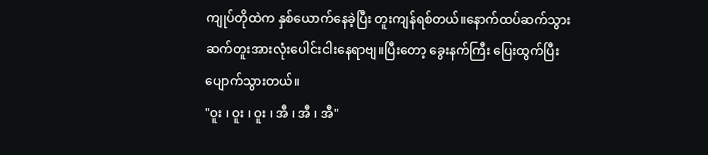ကျုပ်တိုထဲက နှစ်ယောက်နေခဲ့ပြီး တူးကျန်ရစ်တယ်။နောက်ထပ်ဆက်သွားဆက်တူးအားလုံးပေါင်းငါးနေရာဗျ။ပြီးတော့ ခွေးနက်ကြီး ပြေးထွက်ပြီး
ပျောက်သွားတယ်။
"ဝူး ၊ ဝူး ၊ ဝူး ၊ အီ ၊ အီ ၊ အီ"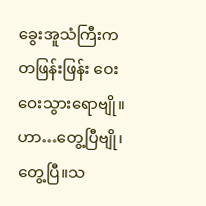ခွေးအူသံကြီးက တဖြန်းဖြန်း ဝေးဝေးသွားရောဗျို။ဟာ…တွေ့ပြီဗျို၊တွေ့ပြီ။သ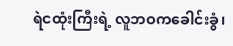ရဲငထုံးကြီးရဲ့ လူဘဝကခေါင်းခွံ၊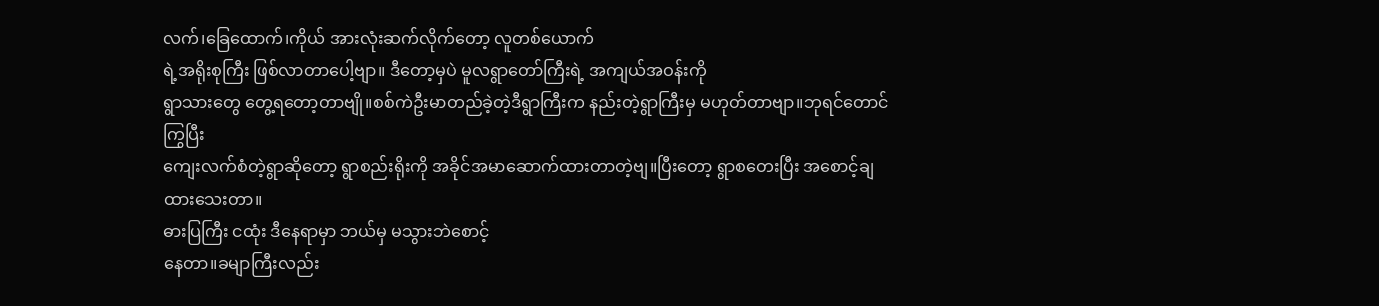လက်၊ခြေထောက်၊ကိုယ် အားလုံးဆက်လိုက်တော့ လူတစ်ယောက်
ရဲ့အရိုးစုကြီး ဖြစ်လာတာပေါ့ဗျာ။ ဒီတော့မှပဲ မူလရွာတော်ကြီးရဲ့ အကျယ်အဝန်းကို
ရွာသားတွေ တွေ့ရတော့တာဗျို။စစ်ကဲဦးမာတည်ခဲ့တဲ့ဒီရွာကြီးက နည်းတဲ့ရွာကြီးမှ မဟုတ်တာဗျာ။ဘုရင်တောင် ကြွပြီး
ကျေးလက်စံတဲ့ရွာဆိုတော့ ရွာစည်းရိုးကို အခိုင်အမာဆောက်ထားတာတဲ့ဗျ။ပြီးတော့ ရွာစတေးပြီး အစောင့်ချထားသေးတာ။
ဓားပြကြီး ငထုံး ဒီနေရာမှာ ဘယ်မှ မသွားဘဲစောင့်
နေတာ။ခမျာကြီးလည်း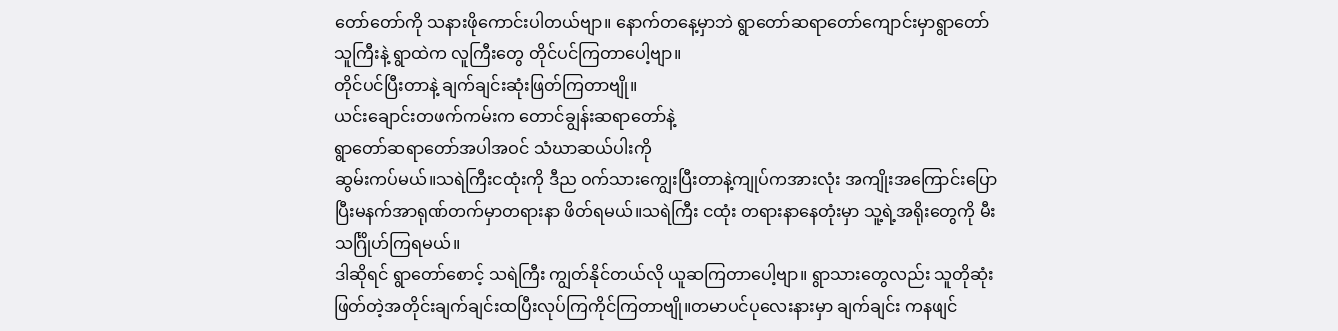တော်တော်ကို သနားဖိုကောင်းပါတယ်ဗျာ။ နောက်တနေ့မှာဘဲ ရွာတော်ဆရာတော်ကျောင်းမှာရွာတော်သူကြီးနဲ့ ရွာထဲက လူကြီးတွေ တိုင်ပင်ကြတာပေါ့ဗျာ။
တိုင်ပင်ပြီးတာနဲ့ ချက်ချင်းဆုံးဖြတ်ကြတာဗျို။
ယင်းချောင်းတဖက်ကမ်းက တောင်ချွန်းဆရာတော်နဲ့
ရွာတော်ဆရာတော်အပါအဝင် သံဃာဆယ်ပါးကို
ဆွမ်းကပ်မယ်။သရဲကြီးငထုံးကို ဒီည ဝက်သားကျွေးပြီးတာနဲ့ကျုပ်ကအားလုံး အကျိုးအကြောင်းပြောပြီးမနက်အာရုဏ်တက်မှာတရားနာ ဖိတ်ရမယ်။သရဲကြီး ငထုံး တရားနာနေတုံးမှာ သူ့ရဲ့အရိုးတွေကို မီးသင်္ဂြိုဟ်ကြရမယ်။
ဒါဆိုရင် ရွာတော်စောင့် သရဲကြီး ကျွတ်နိုင်တယ်လို ယူဆကြတာပေါ့ဗျာ။ ရွာသားတွေလည်း သူတိုဆုံးဖြတ်တဲ့အတိုင်းချက်ချင်းထပြီးလုပ်ကြကိုင်ကြတာဗျို။တမာပင်ပုလေးနားမှာ ချက်ချင်း ကနဖျင်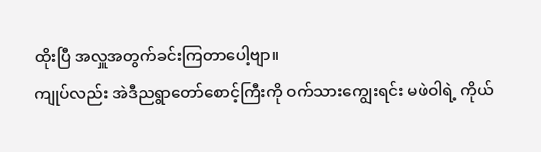ထိုးပြီ အလှူအတွက်ခင်းကြတာပေါ့ဗျာ။
ကျုပ်လည်း အဲဒီညရွာတော်စောင့်ကြီးကို ဝက်သားကျွေးရင်း မဖဲဝါရဲ့ ကိုယ်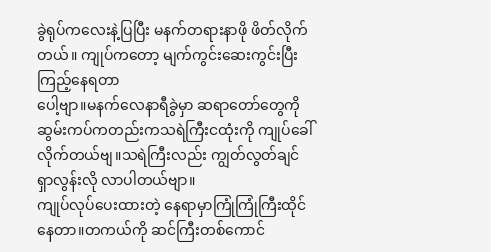ခွဲရုပ်ကလေးနဲ့ပြပြီး မနက်တရားနာဖို ဖိတ်လိုက်တယ်။ ကျုပ်ကတော့ မျက်ကွင်းဆေးကွင်းပြီး ကြည့်နေရတာ
ပေါ့ဗျာ။မနက်လေနာရီခွဲမှာ ဆရာတော်တွေကို
ဆွမ်းကပ်ကတည်းကသရဲကြီးငထုံးကို ကျုပ်ခေါ်လိုက်တယ်ဗျ။သရဲကြီးလည်း ကျွတ်လွတ်ချင်ရှာလွန်းလို လာပါတယ်ဗျာ။
ကျုပ်လုပ်ပေးထားတဲ့ နေရာမှာကြုံကြုံကြီးထိုင်နေတာ။တကယ်ကို ဆင်ကြီးတစ်ကောင်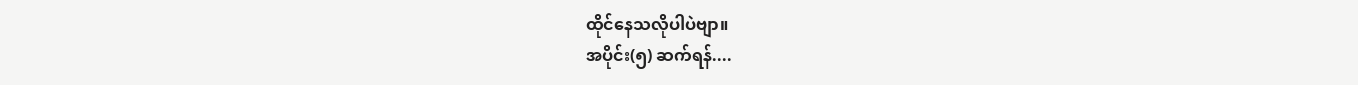ထိုင်နေသလိုပါပဲဗျာ။
အပိုင်း(၅) ဆက်ရန်....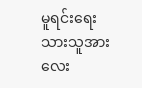မူရင်းရေးသားသူအား လေး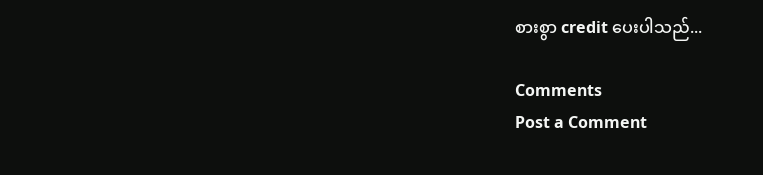စားစွာ credit ပေးပါသည်...

Comments
Post a Comment